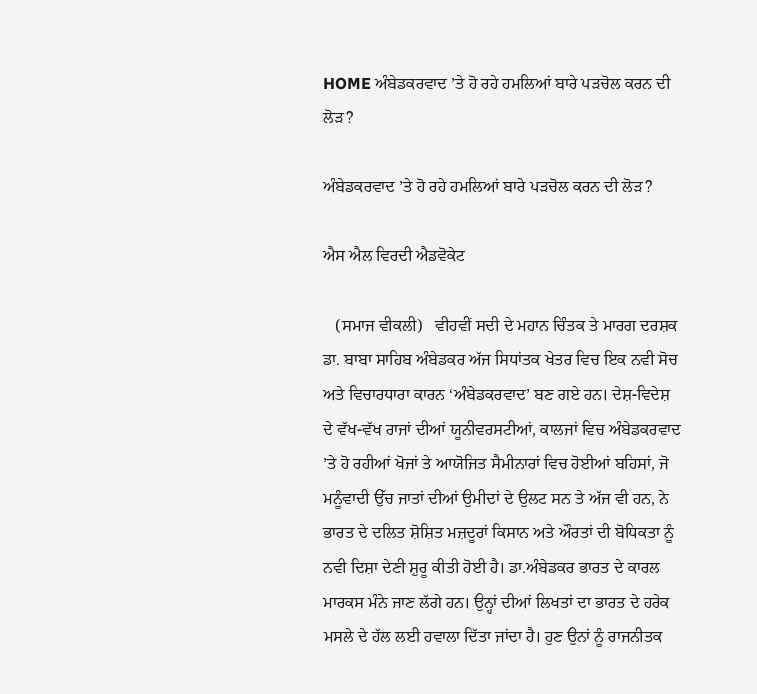HOME ਅੰਬੇਡਕਰਵਾਦ ’ਤੇ ਹੋ ਰਹੇ ਹਮਲਿਆਂ ਬਾਰੇ ਪੜਚੋਲ ਕਰਨ ਦੀ ਲੋੜ?

ਅੰਬੇਡਕਰਵਾਦ ’ਤੇ ਹੋ ਰਹੇ ਹਮਲਿਆਂ ਬਾਰੇ ਪੜਚੋਲ ਕਰਨ ਦੀ ਲੋੜ?

ਐਸ ਐਲ ਵਿਰਦੀ ਐਡਵੋਕੇਟ

   (ਸਮਾਜ ਵੀਕਲੀ)   ਵੀਹਵੀਂ ਸਦੀ ਦੇ ਮਹਾਨ ਚਿੰਤਕ ਤੇ ਮਾਰਗ ਦਰਸ਼ਕ ਡਾ. ਬਾਬਾ ਸਾਹਿਬ ਅੰਬੇਡਕਰ ਅੱਜ ਸਿਧਾਂਤਕ ਖੇਤਰ ਵਿਚ ਇਕ ਨਵੀ ਸੋਚ ਅਤੇ ਵਿਚਾਰਧਾਰਾ ਕਾਰਨ ‘ਅੰਬੇਡਕਰਵਾਦ’ ਬਣ ਗਏ ਹਨ। ਦੇਸ਼-ਵਿਦੇਸ਼ ਦੇ ਵੱਖ-ਵੱਖ ਰਾਜਾਂ ਦੀਆਂ ਯੂਨੀਵਰਸਟੀਆਂ, ਕਾਲਜਾਂ ਵਿਚ ਅੰਬੇਡਕਰਵਾਦ ’ਤੇ ਹੋ ਰਹੀਆਂ ਖੋਜਾਂ ਤੇ ਆਯੋਜਿਤ ਸੈਮੀਨਾਰਾਂ ਵਿਚ ਹੋਈਆਂ ਬਹਿਸਾਂ, ਜੋ ਮਨੂੰਵਾਦੀ ਉੱਚ ਜਾਤਾਂ ਦੀਆਂ ਉਮੀਦਾਂ ਦੇ ਉਲਟ ਸਨ ਤੇ ਅੱਜ ਵੀ ਹਨ, ਨੇ ਭਾਰਤ ਦੇ ਦਲਿਤ ਸ਼ੋਸ਼ਿਤ ਮਜ਼ਦੂਰਾਂ ਕਿਸਾਨ ਅਤੇ ਔਰਤਾਂ ਦੀ ਬੋਧਿਕਤਾ ਨੂੰ ਨਵੀ ਦਿਸ਼ਾ ਦੇਣੀ ਸ਼ੁਰੂ ਕੀਤੀ ਹੋਈ ਹੈ। ਡਾ.ਅੰਬੇਡਕਰ ਭਾਰਤ ਦੇ ਕਾਰਲ ਮਾਰਕਸ ਮੰਨੇ ਜਾਣ ਲੱਗੇ ਹਨ। ਉਨ੍ਹਾਂ ਦੀਆਂ ਲਿਖਤਾਂ ਦਾ ਭਾਰਤ ਦੇ ਹਰੇਕ ਮਸਲੇ ਦੇ ਹੱਲ ਲਈ ਹਵਾਲਾ ਦਿੱਤਾ ਜਾਂਦਾ ਹੈ। ਹੁਣ ਉਨਾਂ ਨੂੰ ਰਾਜਨੀਤਕ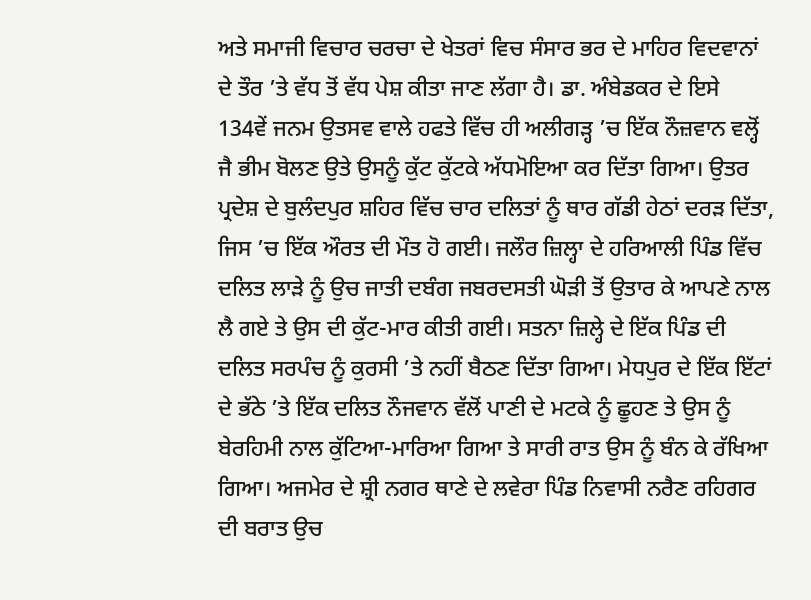ਅਤੇ ਸਮਾਜੀ ਵਿਚਾਰ ਚਰਚਾ ਦੇ ਖੇਤਰਾਂ ਵਿਚ ਸੰਸਾਰ ਭਰ ਦੇ ਮਾਹਿਰ ਵਿਦਵਾਨਾਂ ਦੇ ਤੌਰ ’ਤੇ ਵੱਧ ਤੋਂ ਵੱਧ ਪੇਸ਼ ਕੀਤਾ ਜਾਣ ਲੱਗਾ ਹੈ। ਡਾ. ਅੰਬੇਡਕਰ ਦੇ ਇਸੇ 134ਵੇਂ ਜਨਮ ਉਤਸਵ ਵਾਲੇ ਹਫਤੇ ਵਿੱਚ ਹੀ ਅਲੀਗੜ੍ਹ ’ਚ ਇੱਕ ਨੌਜ਼ਵਾਨ ਵਲ੍ਹੋਂ ਜੈ ਭੀਮ ਬੋਲਣ ਉਤੇ ਉਸਨੂੰ ਕੁੱਟ ਕੁੱਟਕੇ ਅੱਧਮੋਇਆ ਕਰ ਦਿੱਤਾ ਗਿਆ। ਉਤਰ ਪ੍ਰਦੇਸ਼ ਦੇ ਬੁਲੰਦਪੁਰ ਸ਼ਹਿਰ ਵਿੱਚ ਚਾਰ ਦਲਿਤਾਂ ਨੂੰ ਥਾਰ ਗੱਡੀ ਹੇਠਾਂ ਦਰੜ ਦਿੱਤਾ, ਜਿਸ ’ਚ ਇੱਕ ਔਰਤ ਦੀ ਮੌਤ ਹੋ ਗਈ। ਜਲੌਰ ਜ਼ਿਲ੍ਹਾ ਦੇ ਹਰਿਆਲੀ ਪਿੰਡ ਵਿੱਚ ਦਲਿਤ ਲਾੜੇ ਨੂੰ ਉਚ ਜਾਤੀ ਦਬੰਗ ਜਬਰਦਸਤੀ ਘੋੜੀ ਤੋਂ ਉਤਾਰ ਕੇ ਆਪਣੇ ਨਾਲ ਲੈ ਗਏ ਤੇ ਉਸ ਦੀ ਕੁੱਟ-ਮਾਰ ਕੀਤੀ ਗਈ। ਸਤਨਾ ਜ਼ਿਲ੍ਹੇ ਦੇ ਇੱਕ ਪਿੰਡ ਦੀ ਦਲਿਤ ਸਰਪੰਚ ਨੂੰ ਕੁਰਸੀ ’ਤੇ ਨਹੀਂ ਬੈਠਣ ਦਿੱਤਾ ਗਿਆ। ਮੇਧਪੁਰ ਦੇ ਇੱਕ ਇੱਟਾਂ ਦੇ ਭੱਠੇ ’ਤੇ ਇੱਕ ਦਲਿਤ ਨੌਜਵਾਨ ਵੱਲੋਂ ਪਾਣੀ ਦੇ ਮਟਕੇ ਨੂੰ ਛੂਹਣ ਤੇ ਉਸ ਨੂੰ ਬੇਰਹਿਮੀ ਨਾਲ ਕੁੱਟਿਆ-ਮਾਰਿਆ ਗਿਆ ਤੇ ਸਾਰੀ ਰਾਤ ਉਸ ਨੂੰ ਬੰਨ ਕੇ ਰੱਖਿਆ ਗਿਆ। ਅਜਮੇਰ ਦੇ ਸ਼੍ਰੀ ਨਗਰ ਥਾਣੇ ਦੇ ਲਵੇਰਾ ਪਿੰਡ ਨਿਵਾਸੀ ਨਰੈਣ ਰਹਿਗਰ ਦੀ ਬਰਾਤ ਉਚ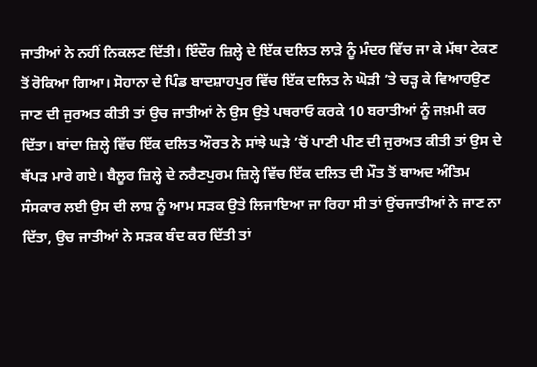ਜਾਤੀਆਂ ਨੇ ਨਹੀਂ ਨਿਕਲਣ ਦਿੱਤੀ। ਇੰਦੌਰ ਜ਼ਿਲ੍ਹੇ ਦੇ ਇੱਕ ਦਲਿਤ ਲਾੜੇ ਨੂੰ ਮੰਦਰ ਵਿੱਚ ਜਾ ਕੇ ਮੱਥਾ ਟੇਕਣ ਤੋਂ ਰੋਕਿਆ ਗਿਆ। ਸੋਹਾਨਾ ਦੇ ਪਿੰਡ ਬਾਦਸ਼ਾਹਪੁਰ ਵਿੱਚ ਇੱਕ ਦਲਿਤ ਨੇ ਘੋੜੀ ’ਤੇ ਚੜ੍ਹ ਕੇ ਵਿਆਹਉਣ ਜਾਣ ਦੀ ਜੁਰਅਤ ਕੀਤੀ ਤਾਂ ਉਚ ਜਾਤੀਆਂ ਨੇ ਉਸ ਉਤੇ ਪਥਰਾਓ ਕਰਕੇ 10 ਬਰਾਤੀਆਂ ਨੂੰ ਜਖ਼ਮੀ ਕਰ ਦਿੱਤਾ। ਬਾਂਦਾ ਜ਼ਿਲ੍ਹੇ ਵਿੱਚ ਇੱਕ ਦਲਿਤ ਔਰਤ ਨੇ ਸਾਂਝੇ ਘੜੇ ’ਚੋਂ ਪਾਣੀ ਪੀਣ ਦੀ ਜੁਰਅਤ ਕੀਤੀ ਤਾਂ ਉਸ ਦੇ ਥੱਪੜ ਮਾਰੇ ਗਏ। ਬੈਲੂਰ ਜ਼ਿਲ੍ਹੇ ਦੇ ਨਰੈਣਪੁਰਮ ਜ਼ਿਲ੍ਹੇ ਵਿੱਚ ਇੱਕ ਦਲਿਤ ਦੀ ਮੌਤ ਤੋਂ ਬਾਅਦ ਅੰਤਿਮ ਸੰਸਕਾਰ ਲਈ ਉਸ ਦੀ ਲਾਸ਼ ਨੂੰ ਆਮ ਸੜਕ ਉਤੇ ਲਿਜਾਇਆ ਜਾ ਰਿਹਾ ਸੀ ਤਾਂ ਉਂਚਜਾਤੀਆਂ ਨੇ ਜਾਣ ਨਾ ਦਿੱਤਾ, ਉਚ ਜਾਤੀਆਂ ਨੇ ਸੜਕ ਬੰਦ ਕਰ ਦਿੱਤੀ ਤਾਂ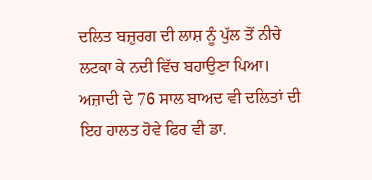ਦਲਿਤ ਬਜ਼ੁਰਗ ਦੀ ਲਾਸ਼ ਨੂੰ ਪੁੱਲ ਤੋਂ ਨੀਚੇ ਲਟਕਾ ਕੇ ਨਦੀ ਵਿੱਚ ਬਹਾਉਣਾ ਪਿਆ।
ਅਜ਼ਾਦੀ ਦੇ 76 ਸਾਲ ਬਾਅਦ ਵੀ ਦਲਿਤਾਂ ਦੀ ਇਹ ਹਾਲਤ ਹੋਵੇ ਫਿਰ ਵੀ ਡਾ.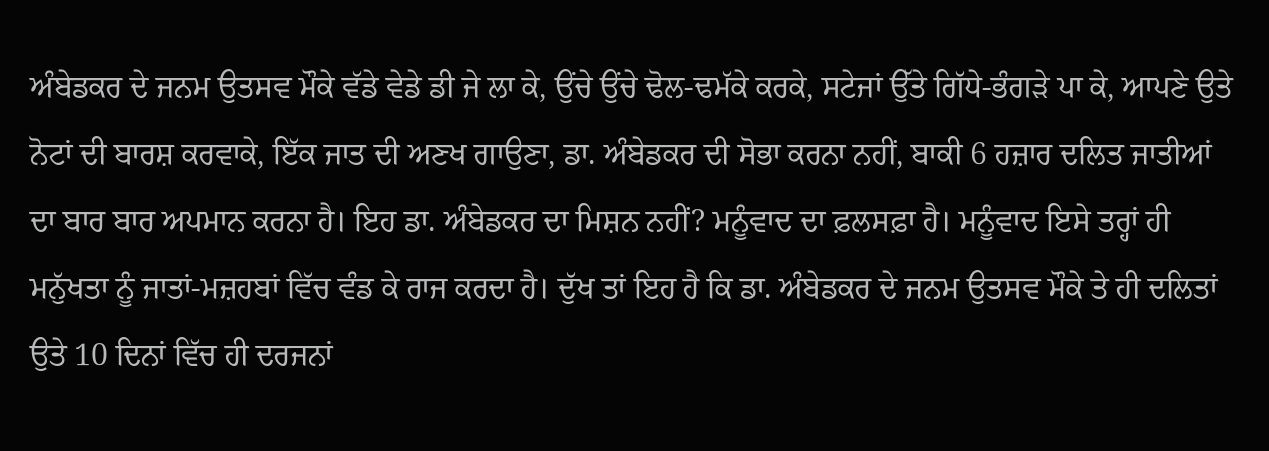ਅੰਬੇਡਕਰ ਦੇ ਜਨਮ ਉਤਸਵ ਮੌਕੇ ਵੱਡੇ ਵੇਡੇ ਡੀ ਜੇ ਲਾ ਕੇ, ਉਂਚੇ ਉਂਚੇ ਢੋਲ-ਢਮੱਕੇ ਕਰਕੇ, ਸਟੇਜਾਂ ਉੱਤੇ ਗਿੱਧੇ-ਭੰਗੜੇ ਪਾ ਕੇ, ਆਪਣੇ ਉਤੇ ਨੋਟਾਂ ਦੀ ਬਾਰਸ਼ ਕਰਵਾਕੇ, ਇੱਕ ਜਾਤ ਦੀ ਅਣਖ ਗਾਉਣਾ, ਡਾ. ਅੰਬੇਡਕਰ ਦੀ ਸੋਭਾ ਕਰਨਾ ਨਹੀਂ, ਬਾਕੀ 6 ਹਜ਼ਾਰ ਦਲਿਤ ਜਾਤੀਆਂ ਦਾ ਬਾਰ ਬਾਰ ਅਪਮਾਨ ਕਰਨਾ ਹੈ। ਇਹ ਡਾ. ਅੰਬੇਡਕਰ ਦਾ ਮਿਸ਼ਨ ਨਹੀਂ? ਮਨੂੰਵਾਦ ਦਾ ਫ਼ਲਸਫ਼ਾ ਹੈ। ਮਨੂੰਵਾਦ ਇਸੇ ਤਰ੍ਹਾਂ ਹੀ ਮਨੁੱਖਤਾ ਨੂੰ ਜਾਤਾਂ-ਮਜ਼ਹਬਾਂ ਵਿੱਚ ਵੰਡ ਕੇ ਰਾਜ ਕਰਦਾ ਹੈ। ਦੁੱਖ ਤਾਂ ਇਹ ਹੈ ਕਿ ਡਾ. ਅੰਬੇਡਕਰ ਦੇ ਜਨਮ ਉਤਸਵ ਮੌਕੇ ਤੇ ਹੀ ਦਲਿਤਾਂ ਉਤੇ 10 ਦਿਨਾਂ ਵਿੱਚ ਹੀ ਦਰਜਨਾਂ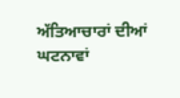ਅੱਤਿਆਚਾਰਾਂ ਦੀਆਂ ਘਟਨਾਵਾਂ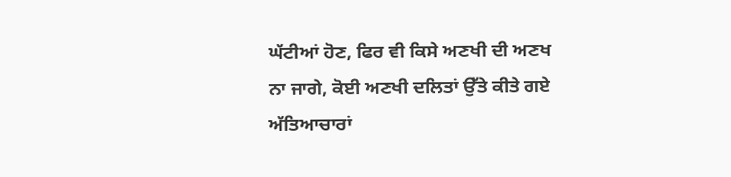ਘੱਟੀਆਂ ਹੋਣ, ਫਿਰ ਵੀ ਕਿਸੇ ਅਣਖੀ ਦੀ ਅਣਖ ਨਾ ਜਾਗੇ, ਕੋਈ ਅਣਖੀ ਦਲਿਤਾਂ ਉੱਤੇ ਕੀਤੇ ਗਏ ਅੱਤਿਆਚਾਰਾਂ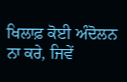ਖਿਲਾਫ਼ ਕੋਈ ਅੰਦੋਲਨ ਨਾ ਕਰੇ, ਜਿਵੇਂ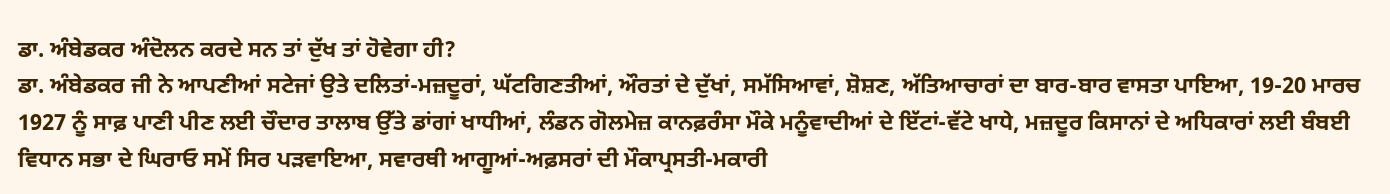ਡਾ. ਅੰਬੇਡਕਰ ਅੰਦੋਲਨ ਕਰਦੇ ਸਨ ਤਾਂ ਦੁੱਖ ਤਾਂ ਹੋਵੇਗਾ ਹੀ?
ਡਾ. ਅੰਬੇਡਕਰ ਜੀ ਨੇ ਆਪਣੀਆਂ ਸਟੇਜਾਂ ਉਤੇ ਦਲਿਤਾਂ-ਮਜ਼ਦੂਰਾਂ, ਘੱਟਗਿਣਤੀਆਂ, ਔਰਤਾਂ ਦੇ ਦੁੱਖਾਂ, ਸਮੱਸਿਆਵਾਂ, ਸ਼ੋਸ਼ਣ, ਅੱਤਿਆਚਾਰਾਂ ਦਾ ਬਾਰ-ਬਾਰ ਵਾਸਤਾ ਪਾਇਆ, 19-20 ਮਾਰਚ 1927 ਨੂੰ ਸਾਫ਼ ਪਾਣੀ ਪੀਣ ਲਈ ਚੌਦਾਰ ਤਾਲਾਬ ਉੱਤੇ ਡਾਂਗਾਂ ਖਾਧੀਆਂ, ਲੰਡਨ ਗੋਲਮੇਜ਼ ਕਾਨਫ਼ਰੰਸਾ ਮੌਕੇ ਮਨੂੰਵਾਦੀਆਂ ਦੇ ਇੱਟਾਂ-ਵੱਟੇ ਖਾਧੇ, ਮਜ਼ਦੂਰ ਕਿਸਾਨਾਂ ਦੇ ਅਧਿਕਾਰਾਂ ਲਈ ਬੰਬਈ ਵਿਧਾਨ ਸਭਾ ਦੇ ਘਿਰਾਓ ਸਮੇਂ ਸਿਰ ਪੜਵਾਇਆ, ਸਵਾਰਥੀ ਆਗੂਆਂ-ਅਫ਼ਸਰਾਂ ਦੀ ਮੌਕਾਪ੍ਰਸਤੀ-ਮਕਾਰੀ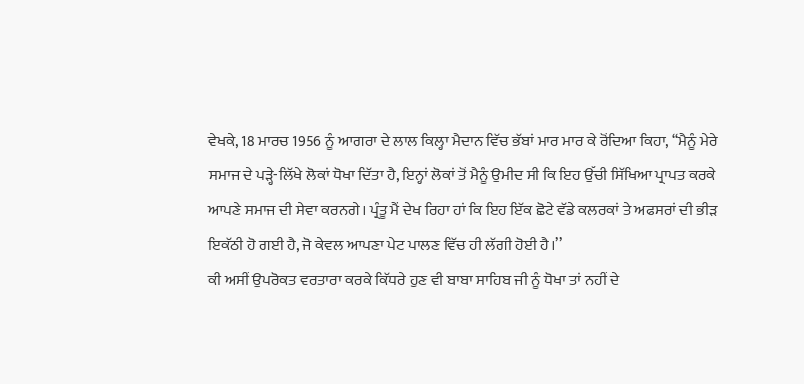ਵੇਖਕੇ, 18 ਮਾਰਚ 1956 ਨੂੰ ਆਗਰਾ ਦੇ ਲਾਲ ਕਿਲ੍ਹਾ ਮੈਦਾਨ ਵਿੱਚ ਭੱਬਾਂ ਮਾਰ ਮਾਰ ਕੇ ਰੋਂਦਿਆ ਕਿਹਾ, ‘‘ਮੈਨੂੰ ਮੇਰੇ ਸਮਾਜ ਦੇ ਪੜ੍ਹੇ-ਲਿੱਖੇ ਲੋਕਾਂ ਧੋਖਾ ਦਿੱਤਾ ਹੈ, ਇਨ੍ਹਾਂ ਲੋਕਾਂ ਤੋਂ ਮੈਨੂੰ ਉਮੀਦ ਸੀ ਕਿ ਇਹ ਉੱਚੀ ਸਿੱਖਿਆ ਪ੍ਰਾਪਤ ਕਰਕੇ ਆਪਣੇ ਸਮਾਜ ਦੀ ਸੇਵਾ ਕਰਨਗੇ। ਪ੍ਰੰਤੂ ਮੈਂ ਦੇਖ ਰਿਹਾ ਹਾਂ ਕਿ ਇਹ ਇੱਕ ਛੋਟੇ ਵੱਡੇ ਕਲਰਕਾਂ ਤੇ ਅਫਸਰਾਂ ਦੀ ਭੀੜ ਇਕੱਠੀ ਹੋ ਗਈ ਹੈ, ਜੋ ਕੇਵਲ ਆਪਣਾ ਪੇਟ ਪਾਲਣ ਵਿੱਚ ਹੀ ਲੱਗੀ ਹੋਈ ਹੈ।’’
ਕੀ ਅਸੀਂ ਉਪਰੋਕਤ ਵਰਤਾਰਾ ਕਰਕੇ ਕਿੱਧਰੇ ਹੁਣ ਵੀ ਬਾਬਾ ਸਾਹਿਬ ਜੀ ਨੂੰ ਧੋਖਾ ਤਾਂ ਨਹੀਂ ਦੇ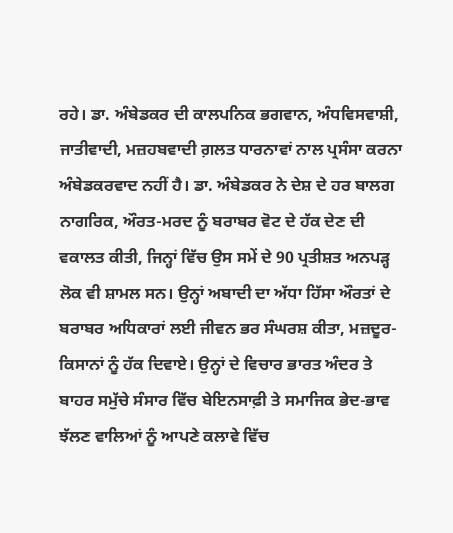ਰਹੇ। ਡਾ. ਅੰਬੇਡਕਰ ਦੀ ਕਾਲਪਨਿਕ ਭਗਵਾਨ, ਅੰਧਵਿਸਵਾਸ਼ੀ, ਜਾਤੀਵਾਦੀ, ਮਜ਼ਹਬਵਾਦੀ ਗ਼ਲਤ ਧਾਰਨਾਵਾਂ ਨਾਲ ਪ੍ਰਸੰਸਾ ਕਰਨਾ ਅੰਬੇਡਕਰਵਾਦ ਨਹੀਂ ਹੈ। ਡਾ. ਅੰਬੇਡਕਰ ਨੇ ਦੇਸ਼ ਦੇ ਹਰ ਬਾਲਗ ਨਾਗਰਿਕ, ਔਰਤ-ਮਰਦ ਨੂੰ ਬਰਾਬਰ ਵੋਟ ਦੇ ਹੱਕ ਦੇਣ ਦੀ ਵਕਾਲਤ ਕੀਤੀ, ਜਿਨ੍ਹਾਂ ਵਿੱਚ ਉਸ ਸਮੇਂ ਦੇ 90 ਪ੍ਰਤੀਸ਼ਤ ਅਨਪੜ੍ਹ ਲੋਕ ਵੀ ਸ਼ਾਮਲ ਸਨ। ਉਨ੍ਹਾਂ ਅਬਾਦੀ ਦਾ ਅੱਧਾ ਹਿੱਸਾ ਔਰਤਾਂ ਦੇ ਬਰਾਬਰ ਅਧਿਕਾਰਾਂ ਲਈ ਜੀਵਨ ਭਰ ਸੰਘਰਸ਼ ਕੀਤਾ, ਮਜ਼ਦੂਰ-ਕਿਸਾਨਾਂ ਨੂੰ ਹੱਕ ਦਿਵਾਏ। ਉਨ੍ਹਾਂ ਦੇ ਵਿਚਾਰ ਭਾਰਤ ਅੰਦਰ ਤੇ ਬਾਹਰ ਸਮੁੱਚੇ ਸੰਸਾਰ ਵਿੱਚ ਬੇਇਨਸਾਫ਼ੀ ਤੇ ਸਮਾਜਿਕ ਭੇਦ-ਭਾਵ ਝੱਲਣ ਵਾਲਿਆਂ ਨੂੰ ਆਪਣੇ ਕਲਾਵੇ ਵਿੱਚ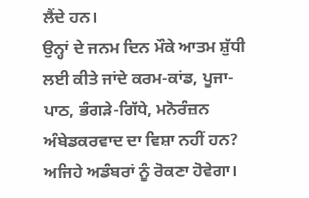ਲੈਂਦੇ ਹਨ।
ਉਨ੍ਹਾਂ ਦੇ ਜਨਮ ਦਿਨ ਮੌਕੇ ਆਤਮ ਸ਼ੁੱਧੀ ਲਈ ਕੀਤੇ ਜਾਂਦੇ ਕਰਮ-ਕਾਂਡ, ਪੂਜਾ-ਪਾਠ, ਭੰਗੜੇ-ਗਿੱਧੇ, ਮਨੋਰੰਜ਼ਨ ਅੰਬੇਡਕਰਵਾਦ ਦਾ ਵਿਸ਼ਾ ਨਹੀਂ ਹਨ? ਅਜਿਹੇ ਅਡੰਬਰਾਂ ਨੂੰ ਰੋਕਣਾ ਹੋਵੇਗਾ।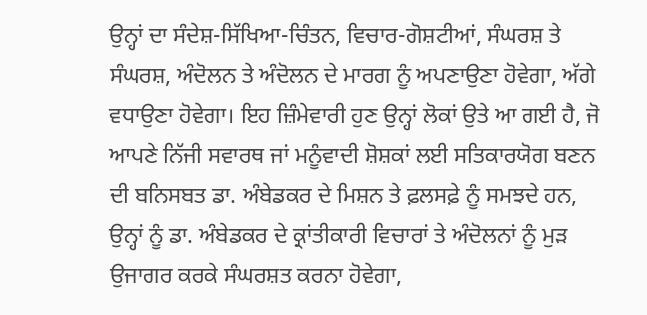ਉਨ੍ਹਾਂ ਦਾ ਸੰਦੇਸ਼-ਸਿੱਖਿਆ-ਚਿੰਤਨ, ਵਿਚਾਰ-ਗੋਸ਼ਟੀਆਂ, ਸੰਘਰਸ਼ ਤੇ ਸੰਘਰਸ਼, ਅੰਦੋਲਨ ਤੇ ਅੰਦੋਲਨ ਦੇ ਮਾਰਗ ਨੂੰ ਅਪਣਾਉਣਾ ਹੋਵੇਗਾ, ਅੱਗੇ ਵਧਾਉਣਾ ਹੋਵੇਗਾ। ਇਹ ਜ਼ਿੰਮੇਵਾਰੀ ਹੁਣ ਉਨ੍ਹਾਂ ਲੋਕਾਂ ਉਤੇ ਆ ਗਈ ਹੈ, ਜੋ ਆਪਣੇ ਨਿੱਜੀ ਸਵਾਰਥ ਜਾਂ ਮਨੂੰਵਾਦੀ ਸ਼ੋਸ਼ਕਾਂ ਲਈ ਸਤਿਕਾਰਯੋਗ ਬਣਨ ਦੀ ਬਨਿਸਬਤ ਡਾ. ਅੰਬੇਡਕਰ ਦੇ ਮਿਸ਼ਨ ਤੇ ਫ਼ਲਸਫ਼ੇ ਨੂੰ ਸਮਝਦੇ ਹਨ, ਉਨ੍ਹਾਂ ਨੂੰ ਡਾ. ਅੰਬੇਡਕਰ ਦੇ ਕ੍ਰਾਂਤੀਕਾਰੀ ਵਿਚਾਰਾਂ ਤੇ ਅੰਦੋਲਨਾਂ ਨੂੰ ਮੁੜ ਉਜਾਗਰ ਕਰਕੇ ਸੰਘਰਸ਼ਤ ਕਰਨਾ ਹੋਵੇਗਾ,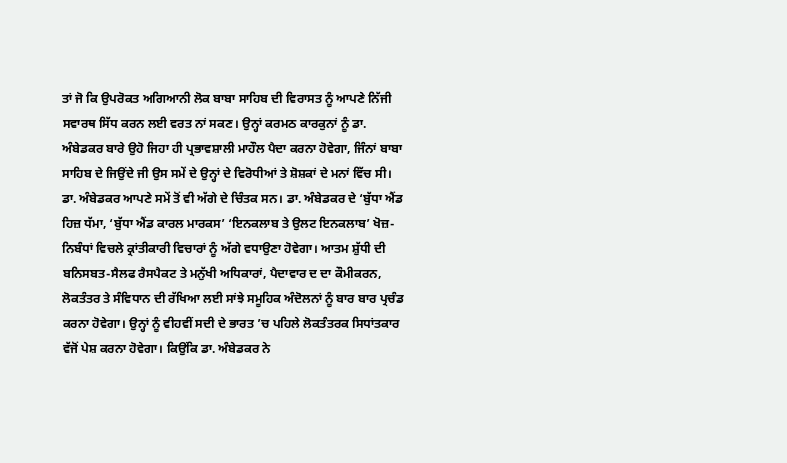ਤਾਂ ਜੋ ਕਿ ਉਪਰੋਕਤ ਅਗਿਆਨੀ ਲੋਕ ਬਾਬਾ ਸਾਹਿਬ ਦੀ ਵਿਰਾਸਤ ਨੂੰ ਆਪਣੇ ਨਿੱਜੀ ਸਵਾਰਥ ਸਿੱਧ ਕਰਨ ਲਈ ਵਰਤ ਨਾਂ ਸਕਣ। ਉਨ੍ਹਾਂ ਕਰਮਠ ਕਾਰਕੁਨਾਂ ਨੂੰ ਡਾ. ਅੰਬੇਡਕਰ ਬਾਰੇ ਉਹੋ ਜਿਹਾ ਹੀ ਪ੍ਰਭਾਵਸ਼ਾਲੀ ਮਾਹੌਲ ਪੈਦਾ ਕਰਨਾ ਹੋਵੇਗਾ, ਜਿੰਨਾਂ ਬਾਬਾ ਸਾਹਿਬ ਦੇ ਜਿਉਂਦੇ ਜੀ ਉਸ ਸਮੇਂ ਦੇ ਉਨ੍ਹਾਂ ਦੇ ਵਿਰੋਧੀਆਂ ਤੇ ਸ਼ੋਸ਼ਕਾਂ ਦੇ ਮਨਾਂ ਵਿੱਚ ਸੀ।
ਡਾ. ਅੰਬੇਡਕਰ ਆਪਣੇ ਸਮੇਂ ਤੋਂ ਵੀ ਅੱਗੇ ਦੇ ਚਿੰਤਕ ਸਨ। ਡਾ. ਅੰਬੇਡਕਰ ਦੇ ‘ਬੁੱਧਾ ਐਂਡ ਹਿਜ਼ ਧੱਮਾ, ‘ਬੁੱਧਾ ਐਂਡ ਕਾਰਲ ਮਾਰਕਸ’ ‘ਇਨਕਲਾਬ ਤੇ ਉਲਟ ਇਨਕਲਾਬ’ ਖੋਜ਼-ਨਿਬੰਧਾਂ ਵਿਚਲੇ ਕ੍ਰਾਂਤੀਕਾਰੀ ਵਿਚਾਰਾਂ ਨੂੰ ਅੱਗੇ ਵਧਾਉਣਾ ਹੋਵੇਗਾ। ਆਤਮ ਸ਼ੁੱਧੀ ਦੀ ਬਨਿਸਬਤ-ਸੈਲਫ ਰੈਸਪੈਕਟ ਤੇ ਮਨੁੱਖੀ ਅਧਿਕਾਰਾਂ, ਪੈਦਾਵਾਰ ਦ ਦਾ ਕੌਮੀਕਰਨ, ਲੋਕਤੰਤਰ ਤੇ ਸੰਵਿਧਾਨ ਦੀ ਰੱਖਿਆ ਲਈ ਸਾਂਝੇ ਸਮੂਹਿਕ ਅੰਦੋਲਨਾਂ ਨੂੰ ਬਾਰ ਬਾਰ ਪ੍ਰਚੰਡ ਕਰਨਾ ਹੋਵੇਗਾ। ਉਨ੍ਹਾਂ ਨੂੰ ਵੀਹਵੀਂ ਸਦੀ ਦੇ ਭਾਰਤ ’ਚ ਪਹਿਲੇ ਲੋਕਤੰਤਰਕ ਸਿਧਾਂਤਕਾਰ ਵੱਜੋਂ ਪੇਸ਼ ਕਰਨਾ ਹੋਵੇਗਾ। ਕਿਉਂਕਿ ਡਾ. ਅੰਬੇਡਕਰ ਨੇ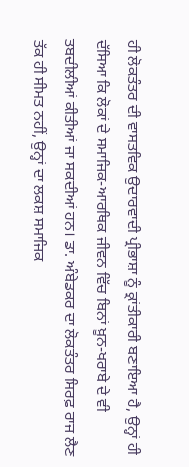ਹੀ ਲੋਕਤੰਤਰ ਦੀ ਵਾਸਤਵਿਕ ਉਦਾਰਵਾਦੀ ਪ੍ਰੀਭਾਸ਼ਾ ਨੂੰ ਕ੍ਰਾਂਤੀਕਾਰੀ ਬਣਾਇਆ ਹੈ, ਉਨ੍ਹਾਂ ਹੀ ਦੱਸਿਆ ਕਿ ਲੋਕਾਂ ਦੇ ਸਮਾਜਿਕ-ਆਰਥਿਕ ਜੀਵਨ ਵਿੱਚ ਬਿਨਾਂ ਖ਼ੂਨ-ਖਰਾਬੇ ਦੇ ਵੀ ਤਬਦੀਲੀਆਂ ਕੀਤੀਆਂ ਜਾ ਸਕਦੀਆਂ ਹਨ। ਡਾ. ਅੰਬੇਡਕਰ ਦਾ ਲੋਕਤੰਤਰ ਸਿਰਫ਼ ਰਾਜ ਲੈਣ ਤੱਕ ਹੀ ਸੀਮਤ ਨਹੀਂ, ਉਨ੍ਹਾਂ ਦਾ ਲਕਸ਼ ਸਮਾਜਿਕ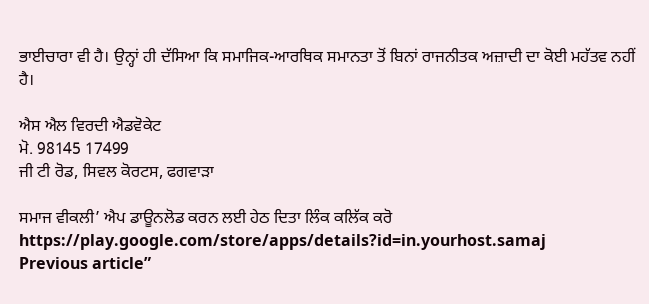ਭਾਈਚਾਰਾ ਵੀ ਹੈ। ਉਨ੍ਹਾਂ ਹੀ ਦੱਸਿਆ ਕਿ ਸਮਾਜਿਕ-ਆਰਥਿਕ ਸਮਾਨਤਾ ਤੋਂ ਬਿਨਾਂ ਰਾਜਨੀਤਕ ਅਜ਼ਾਦੀ ਦਾ ਕੋਈ ਮਹੱਤਵ ਨਹੀਂ ਹੈ।

ਐਸ ਐਲ ਵਿਰਦੀ ਐਡਵੋਕੇਟ
ਮੋ. 98145 17499
ਜੀ ਟੀ ਰੋਡ, ਸਿਵਲ ਕੋਰਟਸ, ਫਗਵਾੜਾ

ਸਮਾਜ ਵੀਕਲੀ’ ਐਪ ਡਾਊਨਲੋਡ ਕਰਨ ਲਈ ਹੇਠ ਦਿਤਾ ਲਿੰਕ ਕਲਿੱਕ ਕਰੋ
https://play.google.com/store/apps/details?id=in.yourhost.samaj
Previous article”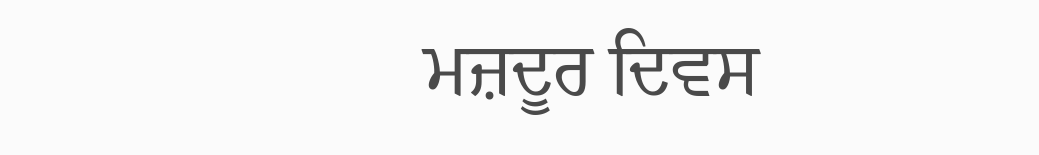ਮਜ਼ਦੂਰ ਦਿਵਸ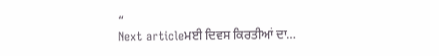“
Next articleਮਈ ਦਿਵਸ ਕਿਰਤੀਆਂ ਦਾ…